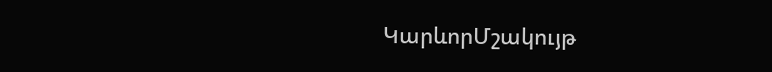ԿարևորՄշակույթ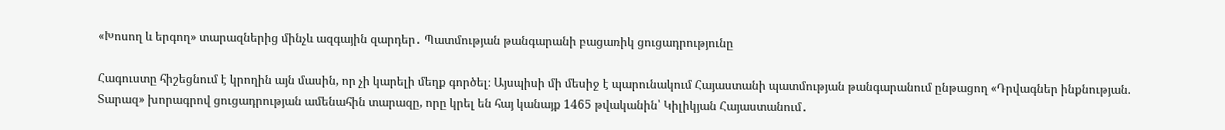«Խոսող և երգող» տարազներից մինչև ազգային զարդեր․ Պատմության թանգարանի բացառիկ ցուցադրությունը

Հագուստը հիշեցնում է կրողին այն մասին, որ չի կարելի մեղք գործել։ Այսպիսի մի մեսիջ է պարունակում Հայաստանի պատմության թանգարանում ընթացող «Դրվագներ ինքնության. Տարազ» խորագրով ցուցադրության ամենահին տարազը, որը կրել են հայ կանայք 1465 թվականին՝ Կիլիկյան Հայաստանում․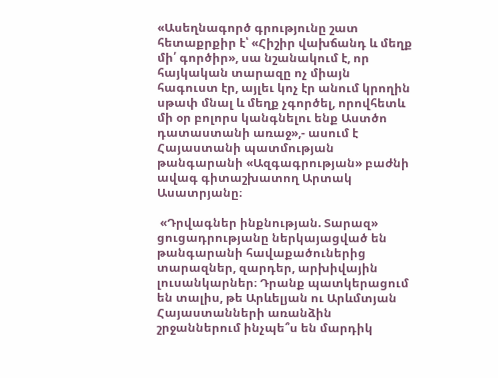«Ասեղնագործ գրությունը շատ հետաքրքիր է՝ «Հիշիր վախճանդ և մեղք մի՛ գործիր», սա նշանակում է, որ հայկական տարազը ոչ միայն հագուստ էր, այլեւ կոչ էր անում կրողին սթափ մնալ և մեղք չգործել, որովհետև մի օր բոլորս կանգնելու ենք Աստծո դատաստանի առաջ»,- ասում է Հայաստանի պատմության թանգարանի «Ազգագրության» բաժնի ավագ գիտաշխատող Արտակ Ասատրյանը։

 «Դրվագներ ինքնության. Տարազ» ցուցադրությանը ներկայացված են  թանգարանի հավաքածուներից տարազներ, զարդեր, արխիվային լուսանկարներ։ Դրանք պատկերացում են տալիս, թե Արևելյան ու Արևմտյան Հայաստանների առանձին շրջաններում ինչպե՞ս են մարդիկ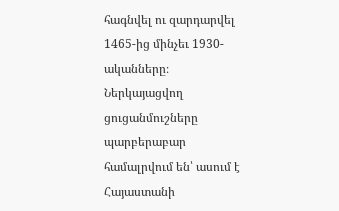հագնվել ու զարդարվել 1465-ից մինչեւ 1930-ականները։ Ներկայացվող ցուցանմուշները պարբերաբար համալրվում են՝ ասում է Հայաստանի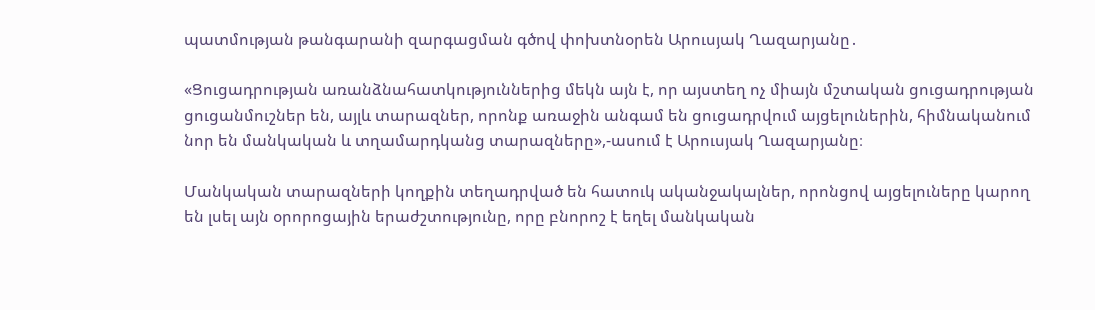պատմության թանգարանի զարգացման գծով փոխտնօրեն Արուսյակ Ղազարյանը․

«Ցուցադրության առանձնահատկություններից մեկն այն է, որ այստեղ ոչ միայն մշտական ցուցադրության ցուցանմուշներ են, այլև տարազներ, որոնք առաջին անգամ են ցուցադրվում այցելուներին, հիմնականում նոր են մանկական և տղամարդկանց տարազները»,-ասում է Արուսյակ Ղազարյանը։

Մանկական տարազների կողքին տեղադրված են հատուկ ականջակալներ, որոնցով այցելուները կարող են լսել այն օրորոցային երաժշտությունը, որը բնորոշ է եղել մանկական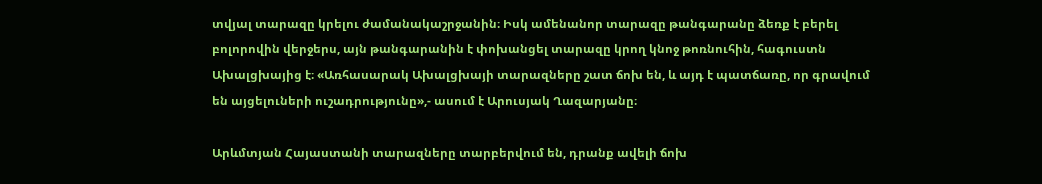տվյալ տարազը կրելու ժամանակաշրջանին։ Իսկ ամենանոր տարազը թանգարանը ձեռք է բերել բոլորովին վերջերս, այն թանգարանին է փոխանցել տարազը կրող կնոջ թոռնուհին, հագուստն Ախալցխայից է։ «Առհասարակ Ախալցխայի տարազները շատ ճոխ են, և այդ է պատճառը, որ գրավում են այցելուների ուշադրությունը»,- ասում է Արուսյակ Ղազարյանը։

Արևմտյան Հայաստանի տարազները տարբերվում են, դրանք ավելի ճոխ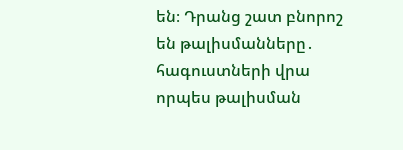են։ Դրանց շատ բնորոշ են թալիսմանները․ հագուստների վրա որպես թալիսման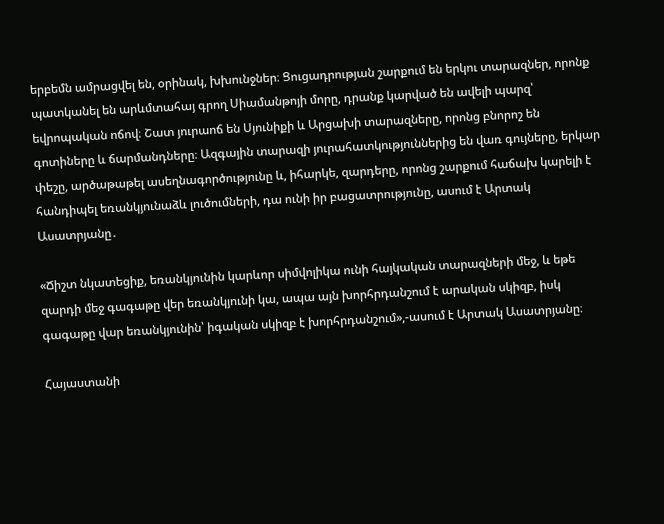երբեմն ամրացվել են, օրինակ, խխունջներ։ Ցուցադրության շարքում են երկու տարազներ, որոնք պատկանել են արևմտահայ գրող Սիամանթոյի մորը, դրանք կարված են ավելի պարզ՝ եվրոպական ոճով։ Շատ յուրաոճ են Սյունիքի և Արցախի տարազները, որոնց բնորոշ են գոտիները և ճարմանդները։ Ազգային տարազի յուրահատկություններից են վառ գույները, երկար փեշը, արծաթաթել ասեղնագործությունը և, իհարկե, զարդերը, որոնց շարքում հաճախ կարելի է հանդիպել եռանկյունաձև լուծումների, դա ունի իր բացատրությունը, ասում է Արտակ Ասատրյանը․

«Ճիշտ նկատեցիք, եռանկյունին կարևոր սիմվոլիկա ունի հայկական տարազների մեջ, և եթե զարդի մեջ գագաթը վեր եռանկյունի կա, ապա այն խորհրդանշում է արական սկիզբ, իսկ գագաթը վար եռանկյունին՝ իգական սկիզբ է խորհրդանշում»,-ասում է Արտակ Ասատրյանը։

Հայաստանի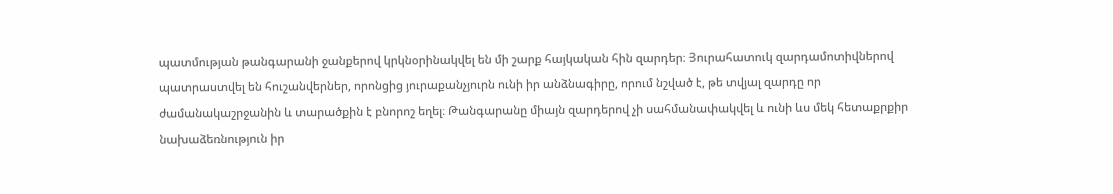պատմության թանգարանի ջանքերով կրկնօրինակվել են մի շարք հայկական հին զարդեր։ Յուրահատուկ զարդամոտիվներով պատրաստվել են հուշանվերներ, որոնցից յուրաքանչյուրն ունի իր անձնագիրը, որում նշված է, թե տվյալ զարդը որ ժամանակաշրջանին և տարածքին է բնորոշ եղել։ Թանգարանը միայն զարդերով չի սահմանափակվել և ունի ևս մեկ հետաքրքիր նախաձեռնություն իր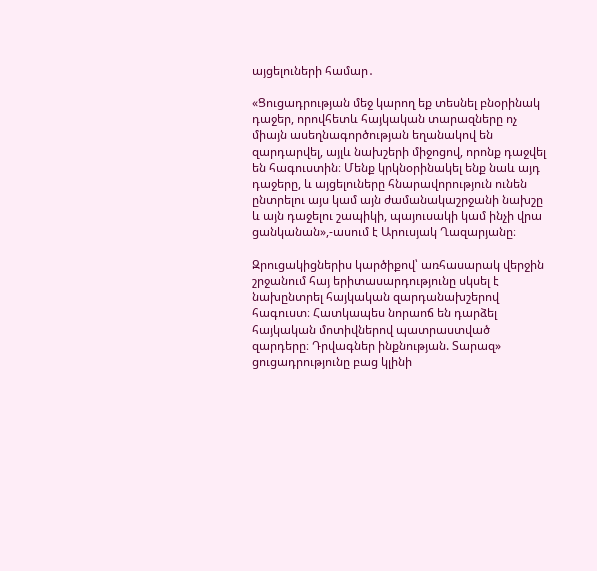այցելուների համար․

«Ցուցադրության մեջ կարող եք տեսնել բնօրինակ դաջեր, որովհետև հայկական տարազները ոչ միայն ասեղնագործության եղանակով են զարդարվել, այլև նախշերի միջոցով, որոնք դաջվել են հագուստին։ Մենք կրկնօրինակել ենք նաև այդ դաջերը, և այցելուները հնարավորություն ունեն ընտրելու այս կամ այն ժամանակաշրջանի նախշը և այն դաջելու շապիկի, պայուսակի կամ ինչի վրա ցանկանան»,-ասում է Արուսյակ Ղազարյանը։

Զրուցակիցներիս կարծիքով՝ առհասարակ վերջին շրջանում հայ երիտասարդությունը սկսել է նախընտրել հայկական զարդանախշերով հագուստ։ Հատկապես նորաոճ են դարձել հայկական մոտիվներով պատրաստված զարդերը։ Դրվագներ ինքնության. Տարազ» ցուցադրությունը բաց կլինի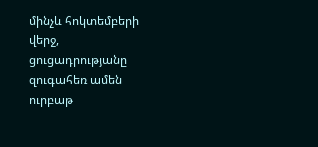մինչև հոկտեմբերի վերջ, ցուցադրությանը զուգահեռ ամեն ուրբաթ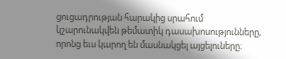ցուցադրության հարակից սրահում կշարունակվեն թեմատիկ դասախոսությունները, որոնց եւս կարող են մասնակցել այցելուները։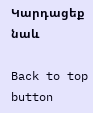Կարդացեք նաև

Back to top button